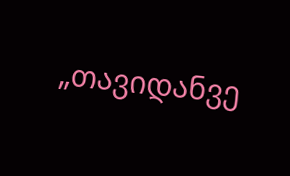„თავიდანვე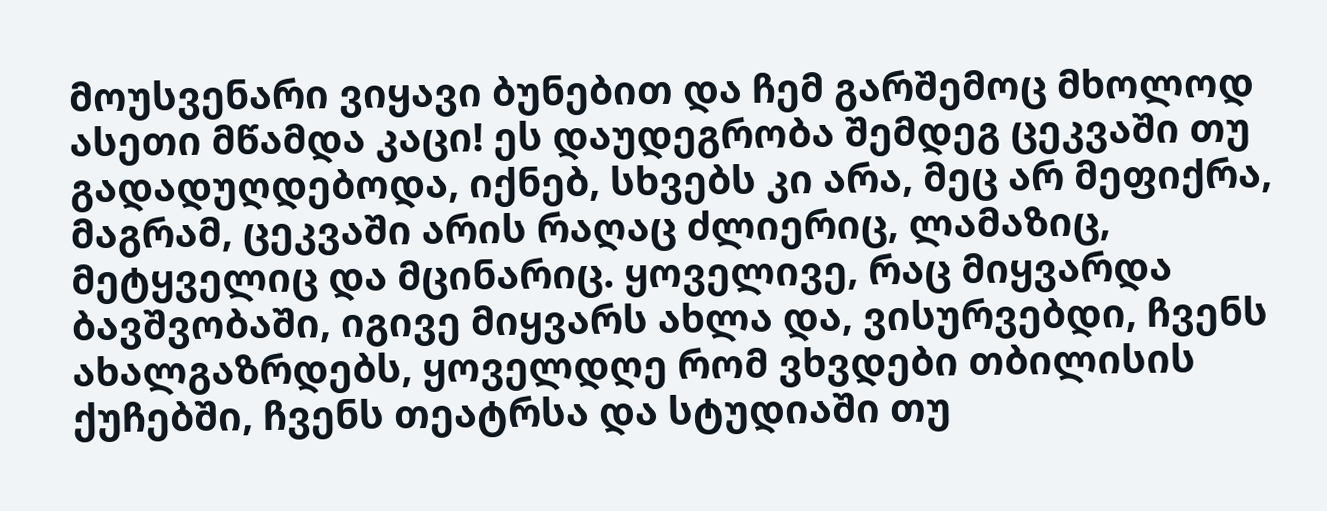მოუსვენარი ვიყავი ბუნებით და ჩემ გარშემოც მხოლოდ ასეთი მწამდა კაცი! ეს დაუდეგრობა შემდეგ ცეკვაში თუ გადადუღდებოდა, იქნებ, სხვებს კი არა, მეც არ მეფიქრა, მაგრამ, ცეკვაში არის რაღაც ძლიერიც, ლამაზიც, მეტყველიც და მცინარიც. ყოველივე, რაც მიყვარდა ბავშვობაში, იგივე მიყვარს ახლა და, ვისურვებდი, ჩვენს ახალგაზრდებს, ყოველდღე რომ ვხვდები თბილისის ქუჩებში, ჩვენს თეატრსა და სტუდიაში თუ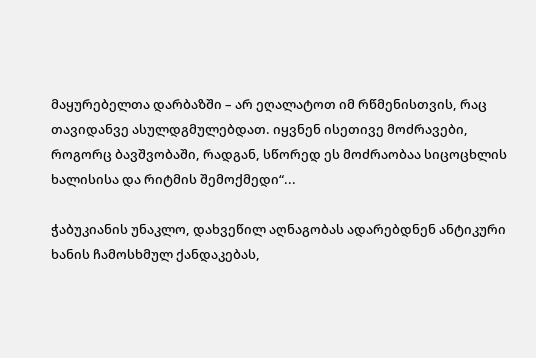მაყურებელთა დარბაზში – არ ეღალატოთ იმ რწმენისთვის, რაც თავიდანვე ასულდგმულებდათ. იყვნენ ისეთივე მოძრავები, როგორც ბავშვობაში, რადგან, სწორედ ეს მოძრაობაა სიცოცხლის ხალისისა და რიტმის შემოქმედი“...

ჭაბუკიანის უნაკლო, დახვეწილ აღნაგობას ადარებდნენ ანტიკური ხანის ჩამოსხმულ ქანდაკებას,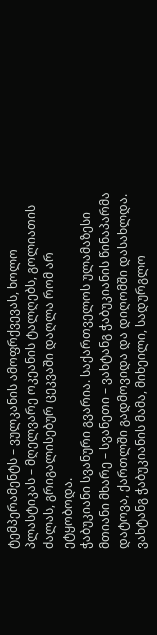ტემპერამენტს – ვულკანის ამოფრქვევას, ხოლო პლასტიკას – მღელვარე ოკეანის ტალღებს, გოლიათის ძალას, გრიგალისებურ ცეკვაში დაღლა რომ არ ეტყობოდა.
ჭაბუკიანი სვანური გვარია. საქართველოს ულამაზესი მთიანი მხარე – სვანეთი – ვახტანგ ჭაბუკიანის წინაპარმა დატოვა, ქართლში გადმოვიდა და დიღომში დასახლდა. ვახტანგ ჭაბუკიანის მამა, მიხეილი, სადურგლო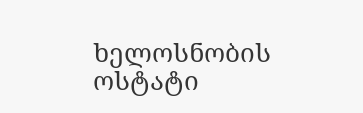ხელოსნობის ოსტატი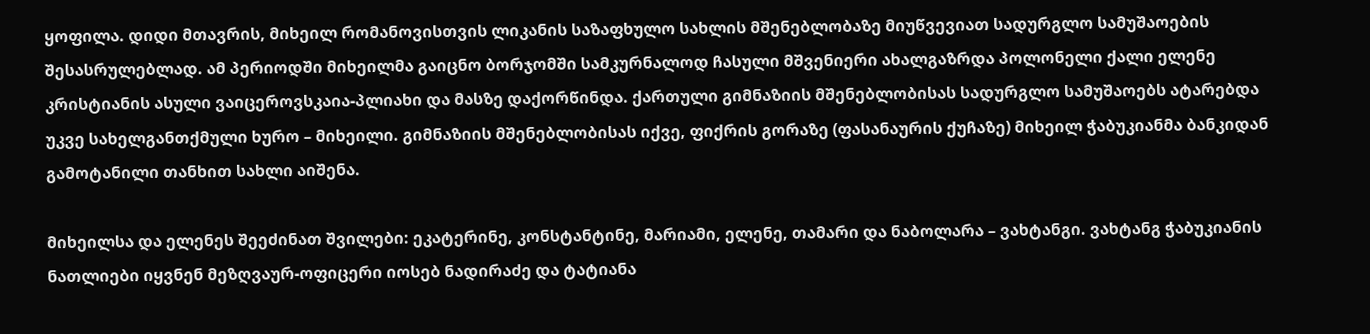ყოფილა. დიდი მთავრის, მიხეილ რომანოვისთვის ლიკანის საზაფხულო სახლის მშენებლობაზე მიუწვევიათ სადურგლო სამუშაოების შესასრულებლად. ამ პერიოდში მიხეილმა გაიცნო ბორჯომში სამკურნალოდ ჩასული მშვენიერი ახალგაზრდა პოლონელი ქალი ელენე კრისტიანის ასული ვაიცეროვსკაია-პლიახი და მასზე დაქორწინდა. ქართული გიმნაზიის მშენებლობისას სადურგლო სამუშაოებს ატარებდა უკვე სახელგანთქმული ხურო – მიხეილი. გიმნაზიის მშენებლობისას იქვე, ფიქრის გორაზე (ფასანაურის ქუჩაზე) მიხეილ ჭაბუკიანმა ბანკიდან გამოტანილი თანხით სახლი აიშენა.

მიხეილსა და ელენეს შეეძინათ შვილები: ეკატერინე, კონსტანტინე, მარიამი, ელენე, თამარი და ნაბოლარა – ვახტანგი. ვახტანგ ჭაბუკიანის ნათლიები იყვნენ მეზღვაურ-ოფიცერი იოსებ ნადირაძე და ტატიანა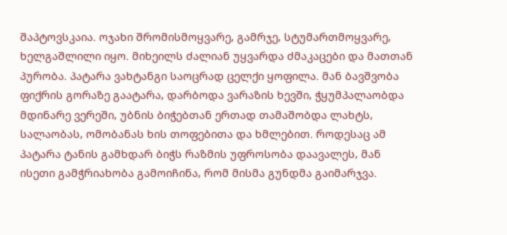შაპტოვსკაია. ოჯახი შრომისმოყვარე, გამრჯე, სტუმართმოყვარე, ხელგაშლილი იყო. მიხეილს ძალიან უყვარდა ძმაკაცები და მათთან პურობა. პატარა ვახტანგი საოცრად ცელქი ყოფილა. მან ბავშვობა ფიქრის გორაზე გაატარა, დარბოდა ვარაზის ხევში, ჭყუმპალაობდა მდინარე ვერეში, უბნის ბიჭებთან ერთად თამაშობდა ლახტს, სალაობას, ომობანას ხის თოფებითა და ხმლებით. როდესაც ამ პატარა ტანის გამხდარ ბიჭს რაზმის უფროსობა დაავალეს, მან ისეთი გამჭრიახობა გამოიჩინა, რომ მისმა გუნდმა გაიმარჯვა.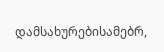დამსახურებისამებრ,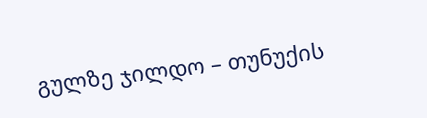გულზე ჯილდო – თუნუქის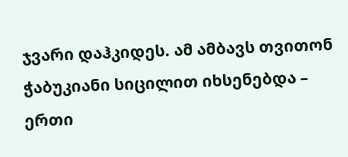ჯვარი დაჰკიდეს. ამ ამბავს თვითონ ჭაბუკიანი სიცილით იხსენებდა – ერთი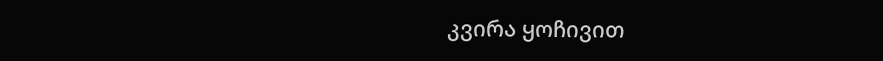კვირა ყოჩივით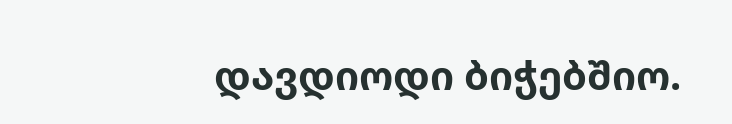დავდიოდი ბიჭებშიო.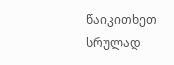წაიკითხეთ სრულად